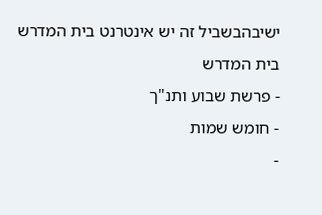ישיבהבשביל זה יש אינטרנט בית המדרש
בית המדרש
- פרשת שבוע ותנ"ך
- חומש שמות
-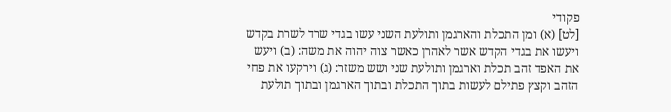פקודי
[לט] (א) ומן התכלת והארגמן ותולעת השני עשו בגדי שרד לשרת בקדש ויעשו את בגדי הקדש אשר לאהרן כאשר צוה יהוה את משה: (ב) ויעש את האפד זהב תכלת וארגמן ותולעת שני ושש משזר: (ג) וירקעו את פחי הזהב וקצץ פתילם לעשות בתוך התכלת ובתוך הארגמן ובתוך תולעת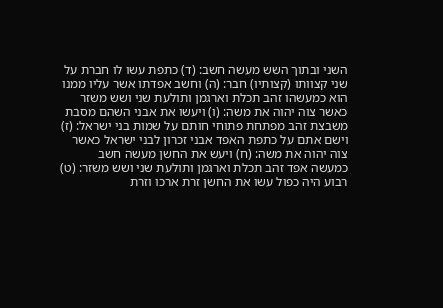השני ובתוך השש מעשה חשב: (ד) כתפת עשו לו חברת על שני קצוותו (קצותיו) חבר: (ה) וחשב אפדתו אשר עליו ממנו הוא כמעשהו זהב תכלת וארגמן ותולעת שני ושש משזר כאשר צוה יהוה את משה: (ו) ויעשו את אבני השהם מסבת משבצת זהב מפתחת פתוחי חותם על שמות בני ישראל: (ז) וישם אתם על כתפת האפד אבני זכרון לבני ישראל כאשר צוה יהוה את משה: (ח) ויעש את החשן מעשה חשב כמעשה אפד זהב תכלת וארגמן ותולעת שני ושש משזר: (ט) רבוע היה כפול עשו את החשן זרת ארכו וזרת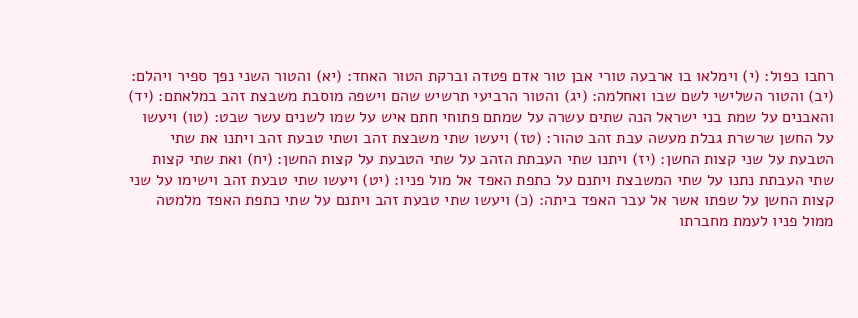רחבו כפול: (י) וימלאו בו ארבעה טורי אבן טור אדם פטדה וברקת הטור האחד: (יא) והטור השני נפך ספיר ויהלם: (יב) והטור השלישי לשם שבו ואחלמה: (יג) והטור הרביעי תרשיש שהם וישפה מוסבת משבצת זהב במלאתם: (יד) והאבנים על שמת בני ישראל הנה שתים עשרה על שמתם פתוחי חתם איש על שמו לשנים עשר שבט: (טו) ויעשו על החשן שרשרת גבלת מעשה עבת זהב טהור: (טז) ויעשו שתי משבצת זהב ושתי טבעת זהב ויתנו את שתי הטבעת על שני קצות החשן: (יז) ויתנו שתי העבתת הזהב על שתי הטבעת על קצות החשן: (יח) ואת שתי קצות שתי העבתת נתנו על שתי המשבצת ויתנם על כתפת האפד אל מול פניו: (יט) ויעשו שתי טבעת זהב וישימו על שני קצות החשן על שפתו אשר אל עבר האפד ביתה: (כ) ויעשו שתי טבעת זהב ויתנם על שתי כתפת האפד מלמטה ממול פניו לעמת מחברתו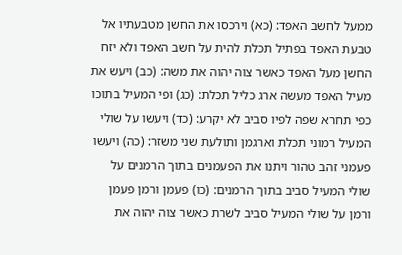ממעל לחשב האפד: (כא) וירכסו את החשן מטבעתיו אל טבעת האפד בפתיל תכלת להית על חשב האפד ולא יזח החשן מעל האפד כאשר צוה יהוה את משה: (כב) ויעש את מעיל האפד מעשה ארג כליל תכלת: (כג) ופי המעיל בתוכו כפי תחרא שפה לפיו סביב לא יקרע: (כד) ויעשו על שולי המעיל רמוני תכלת וארגמן ותולעת שני משזר: (כה) ויעשו פעמני זהב טהור ויתנו את הפעמנים בתוך הרמנים על שולי המעיל סביב בתוך הרמנים: (כו) פעמן ורמן פעמן ורמן על שולי המעיל סביב לשרת כאשר צוה יהוה את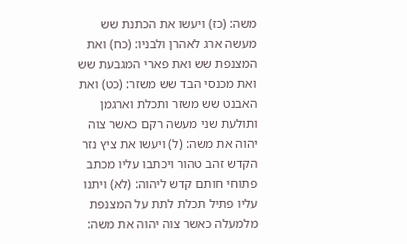משה: (כז) ויעשו את הכתנת שש מעשה ארג לאהרן ולבניו: (כח) ואת המצנפת שש ואת פארי המגבעת שש ואת מכנסי הבד שש משזר: (כט) ואת האבנט שש משזר ותכלת וארגמן ותולעת שני מעשה רקם כאשר צוה יהוה את משה: (ל) ויעשו את ציץ נזר הקדש זהב טהור ויכתבו עליו מכתב פתוחי חותם קדש ליהוה: (לא) ויתנו עליו פתיל תכלת לתת על המצנפת מלמעלה כאשר צוה יהוה את משה: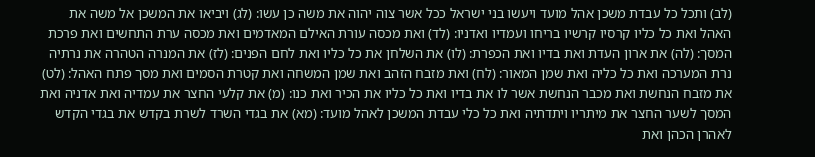(לב) ותכל כל עבדת משכן אהל מועד ויעשו בני ישראל ככל אשר צוה יהוה את משה כן עשו: (לג) ויביאו את המשכן אל משה את האהל ואת כל כליו קרסיו קרשיו בריחו ועמדיו ואדניו: (לד) ואת מכסה עורת האילם המאדמים ואת מכסה ערת התחשים ואת פרכת המסך: (לה) את ארון העדת ואת בדיו ואת הכפרת: (לו) את השלחן את כל כליו ואת לחם הפנים: (לז) את המנרה הטהרה את נרתיה נרת המערכה ואת כל כליה ואת שמן המאור: (לח) ואת מזבח הזהב ואת שמן המשחה ואת קטרת הסמים ואת מסך פתח האהל: (לט) את מזבח הנחשת ואת מכבר הנחשת אשר לו את בדיו ואת כל כליו את הכיר ואת כנו: (מ) את קלעי החצר את עמדיה ואת אדניה ואת המסך לשער החצר את מיתריו ויתדתיה ואת כל כלי עבדת המשכן לאהל מועד: (מא) את בגדי השרד לשרת בקדש את בגדי הקדש לאהרן הכהן ואת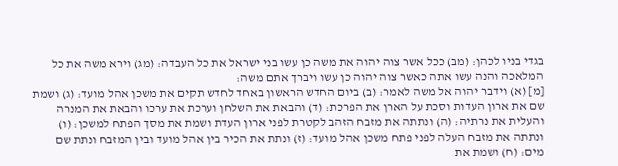בגדי בניו לכהן: (מב) ככל אשר צוה יהוה את משה כן עשו בני ישראל את כל העבדה: (מג) וירא משה את כל המלאכה והנה עשו אתה כאשר צוה יהוה כן עשו ויברך אתם משה:
[מ] (א) וידבר יהוה אל משה לאמר: (ב) ביום החדש הראשון באחד לחדש תקים את משכן אהל מועד: (ג) ושמת שם את ארון העדות וסכת על הארן את הפרכת: (ד) והבאת את השלחן וערכת את ערכו והבאת את המנרה והעלית את נרתיה: (ה) ונתתה את מזבח הזהב לקטרת לפני ארון העדת ושמת את מסך הפתח למשכן: (ו) ונתתה את מזבח העלה לפני פתח משכן אהל מועד: (ז) ונתת את הכיר בין אהל מועד ובין המזבח ונתת שם מים: (ח) ושמת את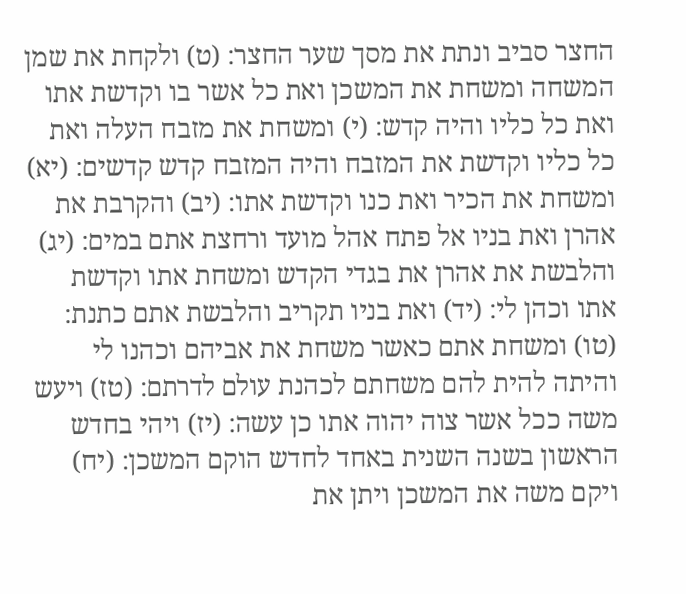החצר סביב ונתת את מסך שער החצר: (ט) ולקחת את שמן המשחה ומשחת את המשכן ואת כל אשר בו וקדשת אתו ואת כל כליו והיה קדש: (י) ומשחת את מזבח העלה ואת כל כליו וקדשת את המזבח והיה המזבח קדש קדשים: (יא) ומשחת את הכיר ואת כנו וקדשת אתו: (יב) והקרבת את אהרן ואת בניו אל פתח אהל מועד ורחצת אתם במים: (יג) והלבשת את אהרן את בגדי הקדש ומשחת אתו וקדשת אתו וכהן לי: (יד) ואת בניו תקריב והלבשת אתם כתנת: (טו) ומשחת אתם כאשר משחת את אביהם וכהנו לי והיתה להית להם משחתם לכהנת עולם לדרתם: (טז) ויעש משה ככל אשר צוה יהוה אתו כן עשה: (יז) ויהי בחדש הראשון בשנה השנית באחד לחדש הוקם המשכן: (יח) ויקם משה את המשכן ויתן את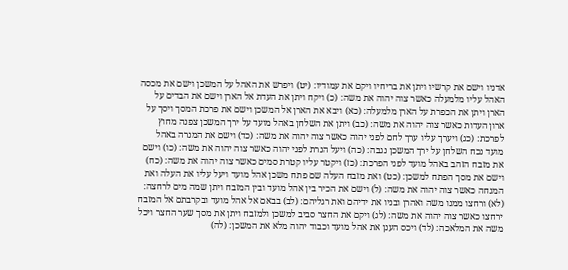אדניו וישם את קרשיו ויתן את בריחיו ויקם את עמודיו: (יט) ויפרש את האהל על המשכן וישם את מכסה האהל עליו מלמעלה כאשר צוה יהוה את משה: (כ) ויקח ויתן את העדת אל הארן וישם את הבדים על הארן ויתן את הכפרת על הארן מלמעלה: (כא) ויבא את הארן אל המשכן וישם את פרכת המסך ויסך על ארון העדות כאשר צוה יהוה את משה: (כב) ויתן את השלחן באהל מועד על ירך המשכן צפנה מחוץ לפרכת: (כג) ויערך עליו ערך לחם לפני יהוה כאשר צוה יהוה את משה: (כד) וישם את המנרה באהל מועד נכח השלחן על ירך המשכן נגבה: (כה) ויעל הנרת לפני יהוה כאשר צוה יהוה את משה: (כו) וישם את מזבח הזהב באהל מועד לפני הפרכת: (כז) ויקטר עליו קטרת סמים כאשר צוה יהוה את משה: (כח) וישם את מסך הפתח למשכן: (כט) ואת מזבח העלה שם פתח משכן אהל מועד ויעל עליו את העלה ואת המנחה כאשר צוה יהוה את משה: (ל) וישם את הכיר בין אהל מועד ובין המזבח ויתן שמה מים לרחצה: (לא) ורחצו ממנו משה ואהרן ובניו את ידיהם ואת רגליהם: (לב) בבאם אל אהל מועד ובקרבתם אל המזבח ירחצו כאשר צוה יהוה את משה: (לג) ויקם את החצר סביב למשכן ולמזבח ויתן את מסך שער החצר ויכל משה את המלאכה: (לד) ויכס הענן את אהל מועד וכבוד יהוה מלא את המשכן: (לה)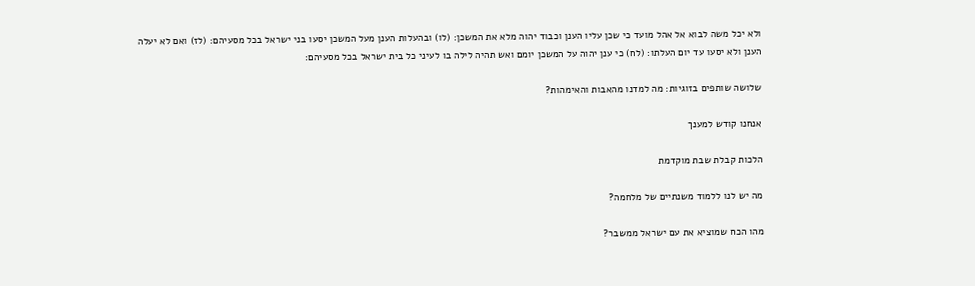ולא יכל משה לבוא אל אהל מועד כי שכן עליו הענן וכבוד יהוה מלא את המשכן: (לו) ובהעלות הענן מעל המשכן יסעו בני ישראל בכל מסעיהם: (לז) ואם לא יעלה הענן ולא יסעו עד יום העלתו: (לח) כי ענן יהוה על המשכן יומם ואש תהיה לילה בו לעיני כל בית ישראל בכל מסעיהם:

שלושה שותפים בזוגיות: מה למדנו מהאבות והאימהות?

אנחנו קודש למענך

הלכות קבלת שבת מוקדמת

מה יש לנו ללמוד משנתיים של מלחמה?

מהו הכח שמוציא את עם ישראל ממשבר?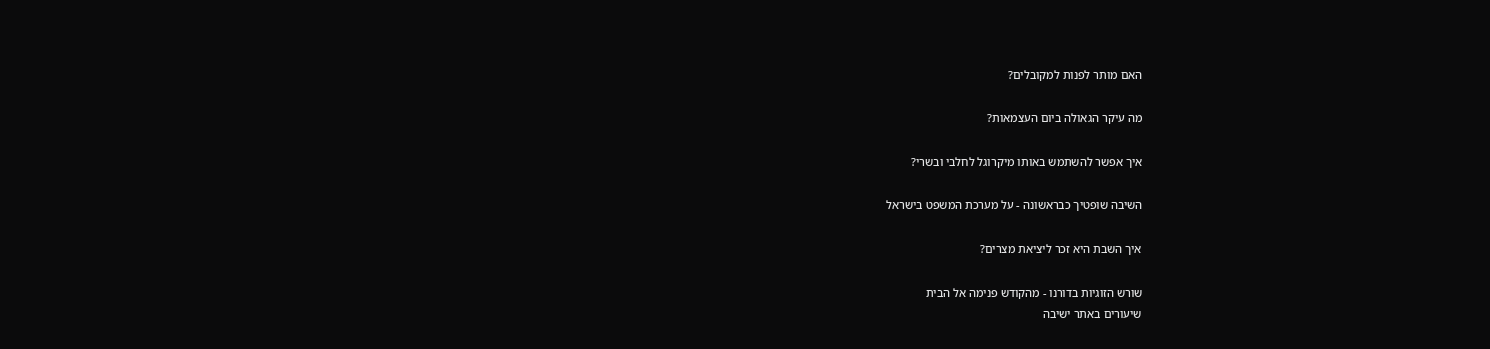האם מותר לפנות למקובלים?

מה עיקר הגאולה ביום העצמאות?

איך אפשר להשתמש באותו מיקרוגל לחלבי ובשרי?

השיבה שופטיך כבראשונה - על מערכת המשפט בישראל

איך השבת היא זכר ליציאת מצרים?

שורש הזוגיות בדורנו - מהקודש פנימה אל הבית
שיעורים באתר ישיבה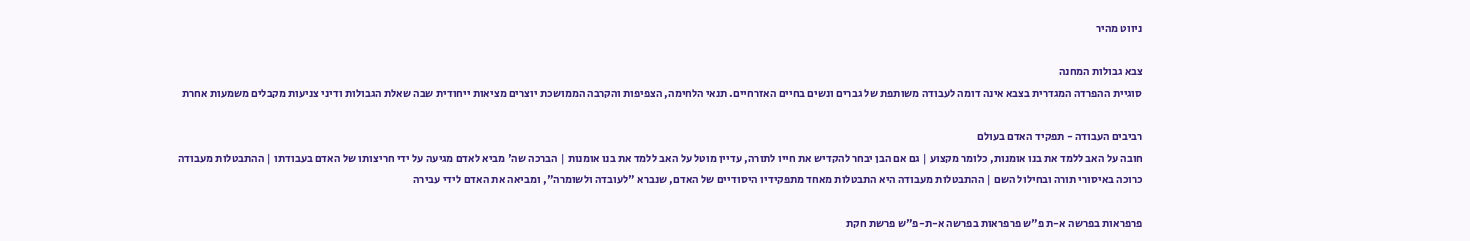ניווט מהיר

צבא גבולות המחנה
סוגיית ההפרדה המגדרית בצבא אינה דומה לעבודה משותפת של גברים ונשים בחיים האזרחיים. תנאי הלחימה, הצפיפות והקרבה הממושכת יוצרים מציאות ייחודית שבה שאלת הגבולות ודיני צניעות מקבלים משמעות אחרת

רביבים העבודה - תפקיד האדם בעולם
חובה על האב ללמד את בנו אומנות, כלומר מקצוע | גם אם הבן יבחר להקדיש את חייו לתורה, עדיין מוטל על האב ללמד את בנו אומנות | הברכה שה' מביא לאדם מגיעה על ידי חריצותו של האדם בעבודתו | ההתבטלות מעבודה כרוכה באיסורי תורה ובחילול השם | ההתבטלות מעבודה היא התבטלות מאחד מתפקידיו היסודיים של האדם, שנברא "לעובדה ולשומרה", ומביאה את האדם לידי עבירה

פרפראות בפרשה א-ת פ"ש פרפראות בפרשה א-ת-פ"ש פרשת חקת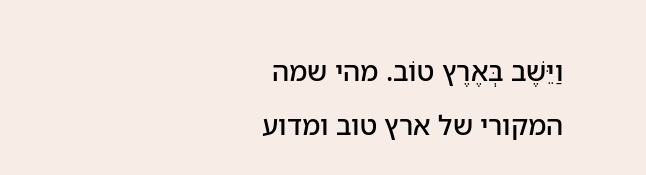וַיֵּשֶׁב בְּאֶרֶץ טוֹב. מהי שמה המקורי של ארץ טוב ומדוע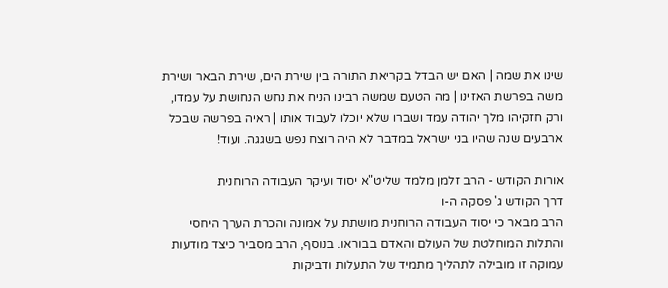שינו את שמה | האם יש הבדל בקריאת התורה בין שירת הים, שירת הבאר ושירת משה בפרשת האזינו | מה הטעם שמשה רבינו הניח את נחש הנחושת על עמדו, ורק חזקיהו מלך יהודה עמד ושברו שלא יוכלו לעבוד אותו | ראיה בפרשה שבכל ארבעים שנה שהיו בני ישראל במדבר לא היה רוצח נפש בשגגה. ועוד!

אורות הקודש - הרב זלמן מלמד שליט"א יסוד ועיקר העבודה הרוחנית
דרך הקודש ג' פסקה ה-ו
הרב מבאר כי יסוד העבודה הרוחנית מושתת על אמונה והכרת הערך היחסי והתלות המוחלטת של העולם והאדם בבוראו. בנוסף, הרב מסביר כיצד מודעות עמוקה זו מובילה לתהליך מתמיד של התעלות ודביקות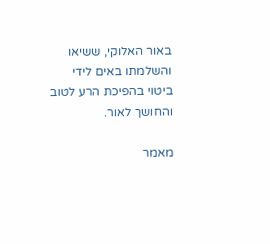באור האלוקי, ששיאו והשלמתו באים לידי ביטוי בהפיכת הרע לטוב והחושך לאור.

מאמר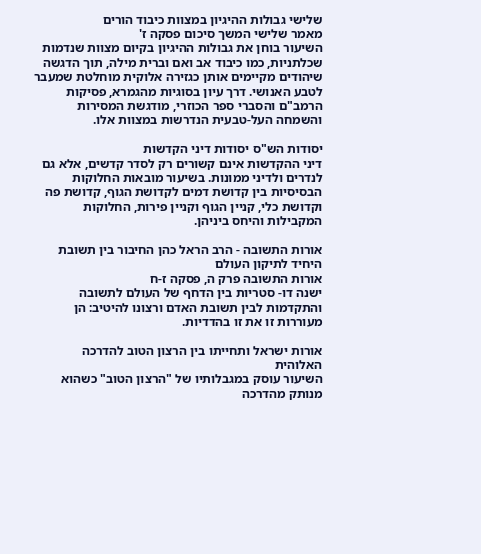שלישי גבולות ההיגיון במצוות כיבוד הורים
מאמר שלישי המשך סיכום פסקה ז'
השיעור בוחן את גבולות ההיגיון בקיום מצוות שנדמות שכלתניות, כמו כיבוד אב ואם וברית מילה, תוך הדגשה שיהודים מקיימים אותן כגזירה אלוקית מוחלטת שמעבר לטבע האנושי. דרך עיון בסוגיות מהגמרא, פסיקות הרמב"ם והסברי ספר הכוזרי, מודגשת המסירות והשמחה העל-טבעית הנדרשות במצוות אלו.

יסודות הש"ס יסודות דיני הקדשות
דיני ההקדשות אינם קשורים רק לסדר קדשים, אלא גם לנדרים ולדיני ממונות. בשיעור מובאות החלוקות הבסיסיות בין קדושת דמים לקדושת הגוף, קדושת פה וקדושת כלי, קניין הגוף וקניין פירות, החלוקות המקבילות והיחס ביניהן.

אורות התשובה - הרב הראל כהן החיבור בין תשובת היחיד לתיקון העולם
אורות התשובה פרק ה, פסקה ז-ח
ישנה דו- סטריות בין הדחף של העולם לתשובה והתקדמות לבין תשובת האדם ורצונו להיטיב: הן מעוררות זו את זו בהדדיות.

אורות ישראל ותחייתו בין הרצון הטוב להדרכה האלוהית
השיעור עוסק במגבלותיו של "הרצון הטוב" כשהוא מנותק מהדרכה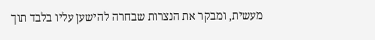מעשית, ומבקר את הנצרות שבחרה להישען עליו בלבד תוך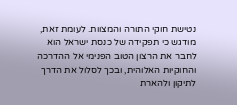נטישת חוקי התורה והמצוות. לעומת זאת, מודגש כי תפקידה של כנסת ישראל הוא לחבר את הרצון הטוב הפנימי אל ההדרכה והחוקיות האלוהית, ובכך לסלול את הדרך לתיקון ולהארת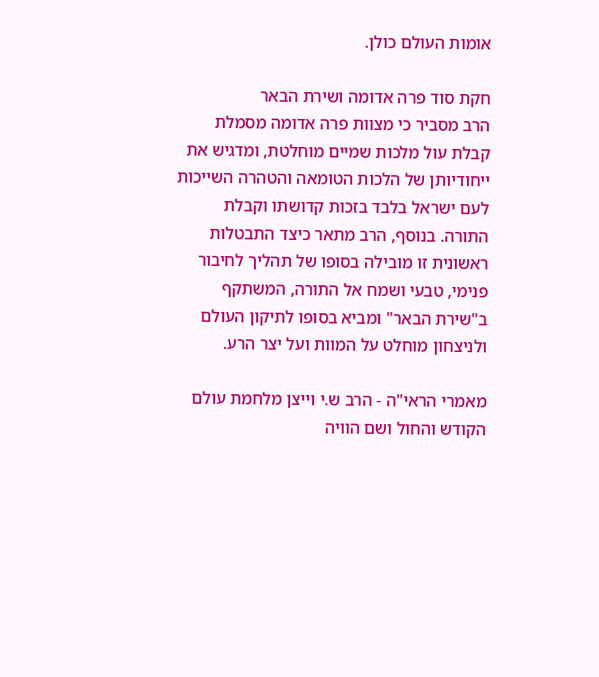אומות העולם כולן.

חקת סוד פרה אדומה ושירת הבאר
הרב מסביר כי מצוות פרה אדומה מסמלת קבלת עול מלכות שמיים מוחלטת, ומדגיש את ייחודיותן של הלכות הטומאה והטהרה השייכות לעם ישראל בלבד בזכות קדושתו וקבלת התורה. בנוסף, הרב מתאר כיצד התבטלות ראשונית זו מובילה בסופו של תהליך לחיבור פנימי, טבעי ושמח אל התורה, המשתקף ב"שירת הבאר" ומביא בסופו לתיקון העולם ולניצחון מוחלט על המוות ועל יצר הרע.

מאמרי הראי"ה - הרב ש.י וייצן מלחמת עולם הקודש והחול ושם הוויה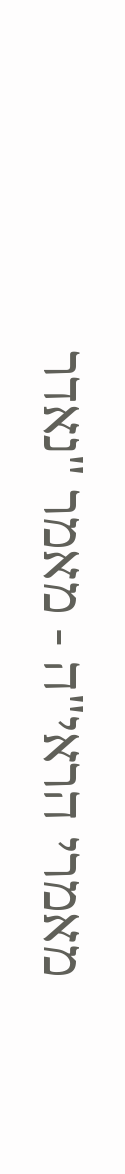מאמרי הראי"ה - מאמר "נאדר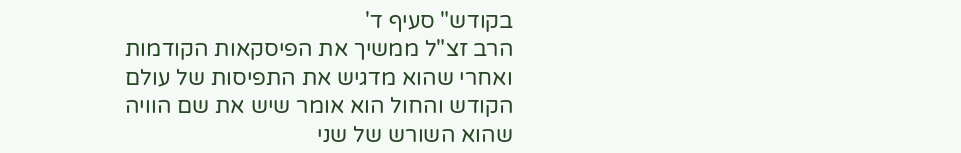בקודש" סעיף ד'
הרב זצ"ל ממשיך את הפיסקאות הקודמות ואחרי שהוא מדגיש את התפיסות של עולם הקודש והחול הוא אומר שיש את שם הוויה שהוא השורש של שני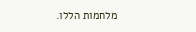מלחמות הללו.